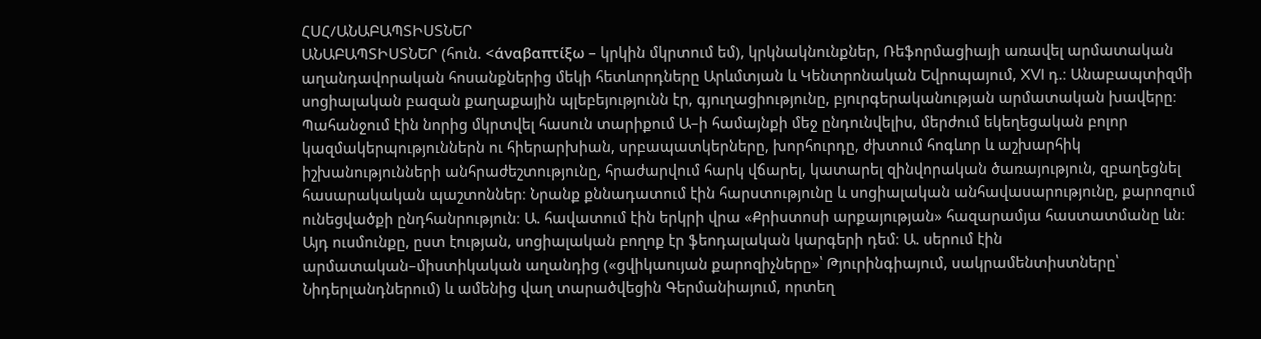ՀՍՀ/ԱՆԱԲԱՊՏԻՍՏՆԵՐ
ԱՆԱԲԱՊՏԻՍՏՆԵՐ (հուն. <άναβαπτίξω – կրկին մկրտում եմ), կրկնակնունքներ, Ռեֆորմացիայի առավել արմատական աղանդավորական հոսանքներից մեկի հետևորդները Արևմտյան և Կենտրոնական Եվրոպայում, XVI դ.։ Անաբապտիզմի սոցիալական բազան քաղաքային պլեբեյությունն էր, գյուղացիությունը, բյուրգերականության արմատական խավերը։ Պահանջում էին նորից մկրտվել հասուն տարիքում Ա–ի համայնքի մեջ ընդունվելիս, մերժում եկեղեցական բոլոր կազմակերպություններն ու հիերարխիան, սրբապատկերները, խորհուրդը, ժխտում հոգևոր և աշխարհիկ իշխանությունների անհրաժեշտությունը, հրաժարվում հարկ վճարել, կատարել զինվորական ծառայություն, զբաղեցնել հասարակական պաշտոններ։ Նրանք քննադատում էին հարստությունը և սոցիալական անհավասարությունը, քարոզում ունեցվածքի ընդհանրություն։ Ա. հավատում էին երկրի վրա «Քրիստոսի արքայության» հազարամյա հաստատմանը ևն։ Այդ ուսմունքը, ըստ էության, սոցիալական բողոք էր ֆեոդալական կարգերի դեմ։ Ա. սերում էին արմատական–միստիկական աղանդից («ցվիկաույան քարոզիչները»՝ Թյուրինգիայում, սակրամենտիստները՝ Նիդերլանդներում) և ամենից վաղ տարածվեցին Գերմանիայում, որտեղ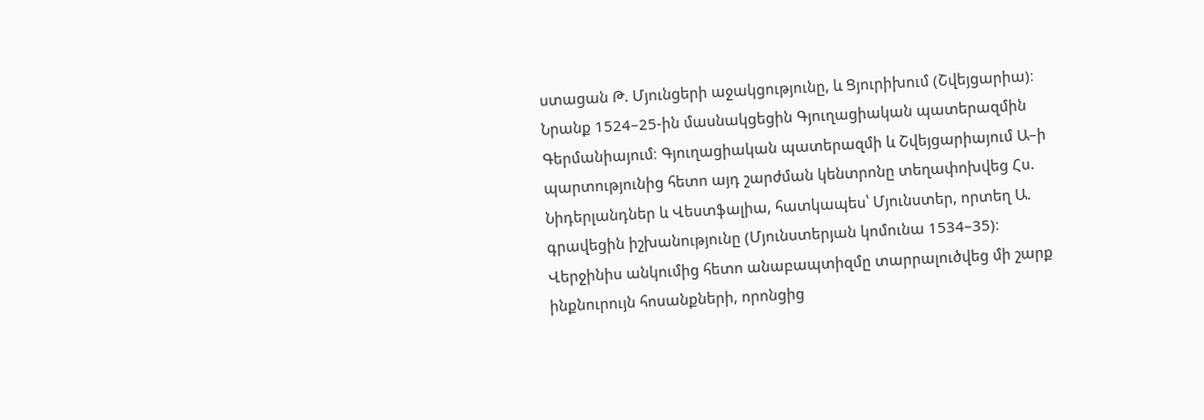ստացան Թ. Մյունցերի աջակցությունը, և Ցյուրիխում (Շվեյցարիա)։ Նրանք 1524–25-ին մասնակցեցին Գյուղացիական պատերազմին Գերմանիայում։ Գյուղացիական պատերազմի և Շվեյցարիայում Ա–ի պարտությունից հետո այդ շարժման կենտրոնը տեղափոխվեց Հս. Նիդերլանդներ և Վեստֆալիա, հատկապես՝ Մյունստեր, որտեղ Ա. գրավեցին իշխանությունը (Մյունստերյան կոմունա 1534–35)։ Վերջինիս անկումից հետո անաբապտիզմը տարրալուծվեց մի շարք ինքնուրույն հոսանքների, որոնցից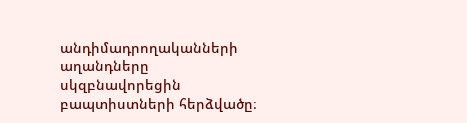անդիմադրողականների աղանդները սկզբնավորեցին բապտիստների հերձվածը։